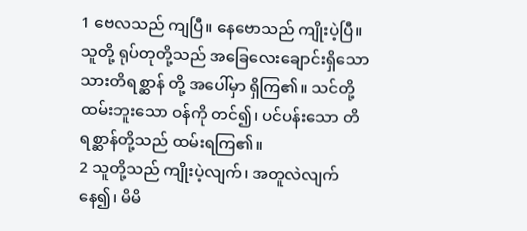1 ဗေလသည် ကျပြီ။ နေဗောသည် ကျိုးပဲ့ပြီ။ သူတို့ ရုပ်တုတို့သည် အခြေလေးချောင်းရှိသော သားတိရစ္ဆာန် တို့ အပေါ်မှာ ရှိကြ၏။ သင်တို့ ထမ်းဘူးသော ဝန်ကို တင်၍၊ ပင်ပန်းသော တိရစ္ဆာန်တို့သည် ထမ်းရကြ၏။
2 သူတို့သည် ကျိုးပဲ့လျက်၊ အတူလဲလျက်နေ၍၊ မိမိ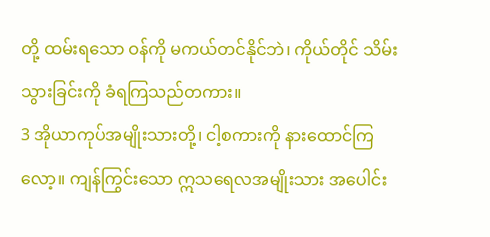တို့ ထမ်းရသော ဝန်ကို မကယ်တင်နိုင်ဘဲ၊ ကိုယ်တိုင် သိမ်းသွားခြင်းကို ခံရကြသည်တကား။
3 အိုယာကုပ်အမျိုးသားတို့၊ ငါ့စကားကို နားထောင်ကြလော့။ ကျန်ကြွင်းသော ဣသရေလအမျိုးသား အပေါင်း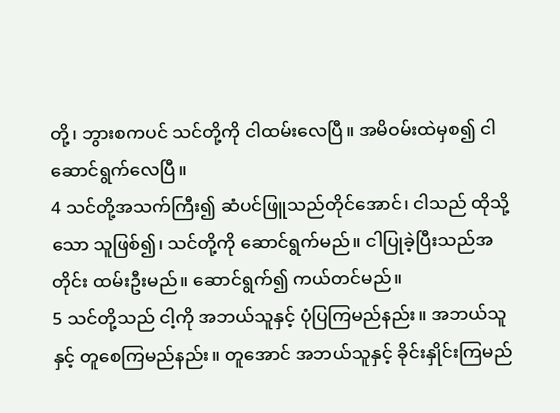တို့၊ ဘွားစကပင် သင်တို့ကို ငါထမ်းလေပြီ။ အမိဝမ်းထဲမှစ၍ ငါဆောင်ရွက်လေပြီ။
4 သင်တို့အသက်ကြီး၍ ဆံပင်ဖြူသည်တိုင်အောင်၊ ငါသည် ထိုသို့သော သူဖြစ်၍၊ သင်တို့ကို ဆောင်ရွက်မည်။ ငါပြုခဲ့ပြီးသည်အတိုင်း ထမ်းဦးမည်။ ဆောင်ရွက်၍ ကယ်တင်မည်။
5 သင်တို့သည် ငါ့ကို အဘယ်သူနှင့် ပုံပြကြမည်နည်း။ အဘယ်သူနှင့် တူစေကြမည်နည်း။ တူအောင် အဘယ်သူနှင့် ခိုင်းနှိုင်းကြမည်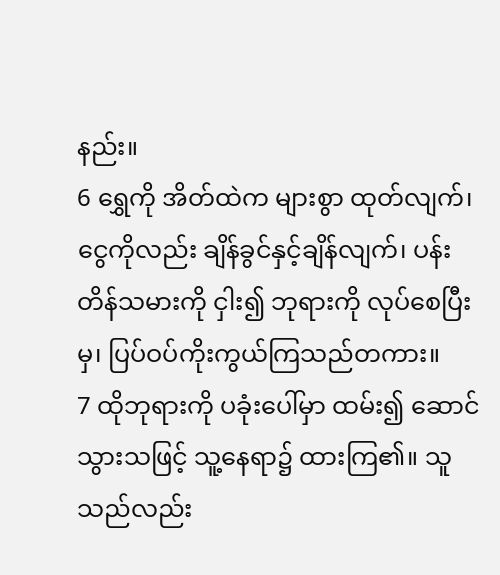နည်း။
6 ရွှေကို အိတ်ထဲက များစွာ ထုတ်လျက်၊ ငွေကိုလည်း ချိန်ခွင်နှင့်ချိန်လျက်၊ ပန်းတိန်သမားကို ငှါး၍ ဘုရားကို လုပ်စေပြီးမှ၊ ပြပ်ဝပ်ကိုးကွယ်ကြသည်တကား။
7 ထိုဘုရားကို ပခုံးပေါ်မှာ ထမ်း၍ ဆောင်သွားသဖြင့် သူ့နေရာ၌ ထားကြ၏။ သူသည်လည်း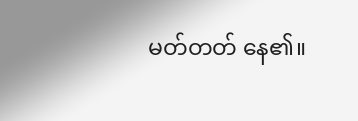မတ်တတ် နေ၏။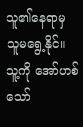သူ၏နေရာမှ သူမရွေ့နိုင်။ သူ့ကို အော်ဟစ်သော်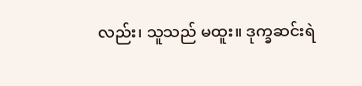လည်း၊ သူသည် မထူး။ ဒုက္ခဆင်းရဲ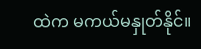ထဲက မကယ်မနှုတ်နိုင်။